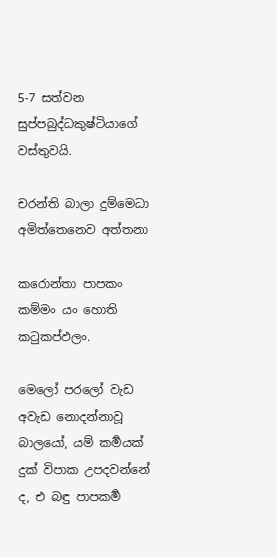5-7 සත්වන සුප්පබුද්ධකුෂ්ටියාගේ වස්තුවයි.

චරන්ති බාලා දුම්මෙධා අමිත්තෙනෙව අත්තනා

කරොන්තා පාපකං කම්මං යං හොති කටුකප්ඵලං.

මෙලෝ පරලෝ වැඩ අවැඩ නොදන්නාවූ බාලයෝ, යම් කර්‍මයක් දුක් විපාක උපදවන්නේ ද, එ බඳු පාපකර්‍ම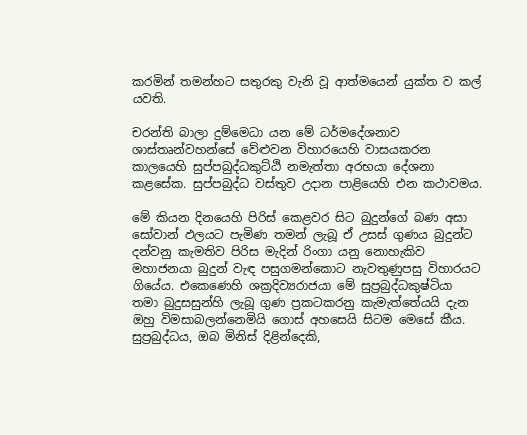කරමින් තමන්හට සතුරකු වැනි වූ ආත්මයෙන් යුක්ත ව කල් යවති.

චරන්ති බාලා දුම්මෙධා යන මේ ධර්මදේශනාව ශාස්තෘන්වහන්සේ වේළුවන විහාරයෙහි වාසයකරන කාලයෙහි සුප්පබුද්ධකුට්ඨි නමැත්තා අරභයා දේශනා කළසේක. සුප්පබුද්ධ වස්තුව උදාන පාළියෙහි එන කථාවමය.

මේ කියන දිනයෙහි පිරිස් කෙළවර සිට බුදුන්ගේ බණ අසා සෝවාන් ඵලයට පැමිණ තමන් ලැබූ ඒ උසස් ගුණය බුදුන්ට දන්වනු කැමතිව පිරිස මැදින් රිංගා යනු නොහැකිව මහාජනයා බුදුන් වැඳ පසුගමන්කොට නැවතුණුපසු විහාරයට ගියේය. එකෙණෙහි ශක්‍ර‍දිව්‍යරාජයා මේ සුප්‍ර‍බුද්ධකුෂ්ටියා තමා බුදුසසුන්හි ලැබූ ගුණ ප්‍ර‍කටකරනු කැමැත්තේයයි දැන ඔහු විමසාබලන්නෙමියි ගොස් අහසෙයි සිටම මෙසේ කීය. සුප්‍ර‍බුද්ධය, ඔබ මිනිස් දිළින්දෙකි,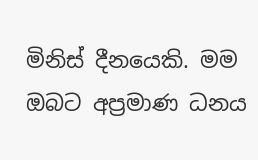මිනිස් දීනයෙකි. මම ඔබට අප්‍ර‍මාණ ධනය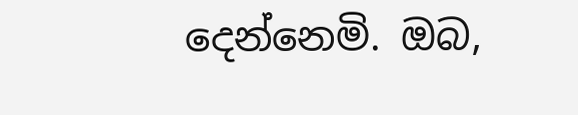දෙන්නෙමි. ඔබ,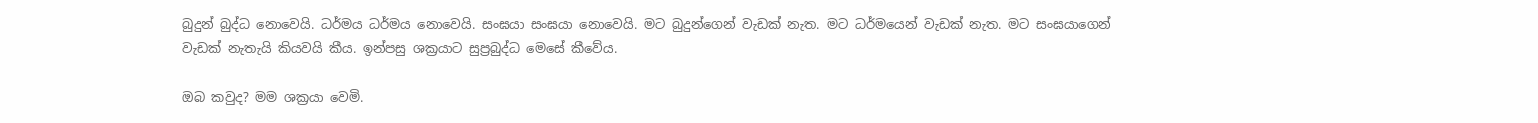බුදුන් බුද්ධ නොවෙයි. ධර්මය ධර්මය නොවෙයි. සංඝයා සංඝයා නොවෙයි. මට බුදුන්ගෙන් වැඩක් නැත. මට ධර්මයෙන් වැඩක් නැත. මට සංඝයාගෙන් වැඩක් නැතැයි කියවයි කීය. ඉන්පසු ශක්‍ර‍යාට සුප්‍ර‍බුද්ධ මෙසේ කීවේය.

ඔබ කවුද? මම ශක්‍ර‍යා වෙමි.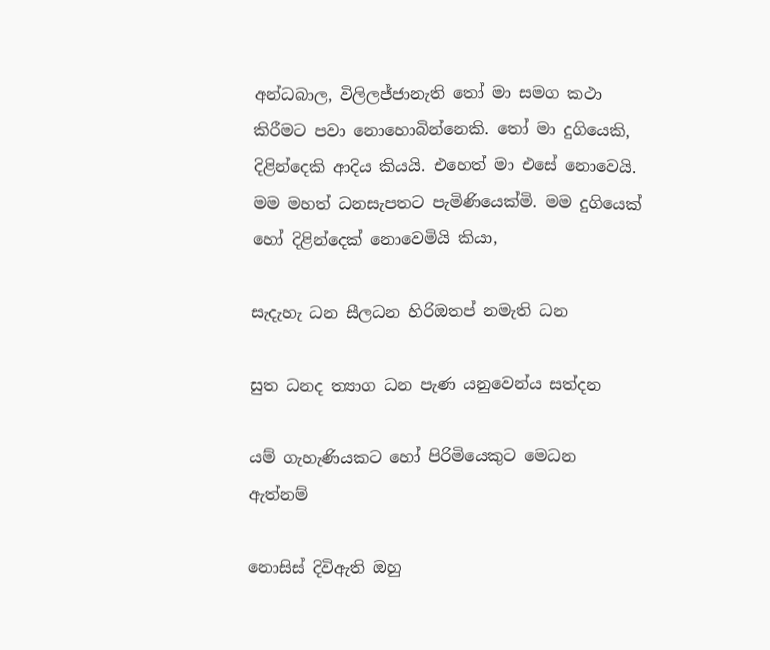අන්ධබාල, විලිලජ්ජානැති තෝ මා සමග කථා කිරීමට පවා නොහොබින්නෙකි. තෝ මා දුගියෙකි, දිළින්දෙකි ආදිය කියයි. එහෙත් මා එසේ නොවෙයි. මම මහත් ධනසැපතට පැමිණියෙක්මි. මම දුගියෙක් හෝ දිළින්දෙක් නොවෙමියි කියා,

සැදැහැ ධන සීලධන හිරිඔතප් නමැති ධන

සුත ධනද ත්‍යාග ධන පැණ යනුවෙන්ය සත්දන

යම් ගැහැණියකට හෝ පිරිමියෙකුට මෙධන ඇත්නම්

නොසිස් දිවිඇති ඔහු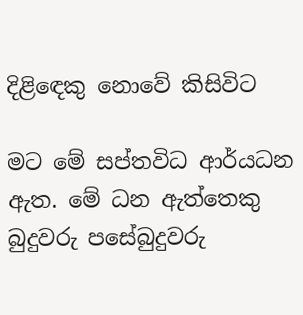දිළිඳෙකු නොවේ කිසිවිට

මට මේ සප්තවිධ ආර්යධන ඇත. මේ ධන ඇත්තෙකු බුදුවරු පසේබුදුවරු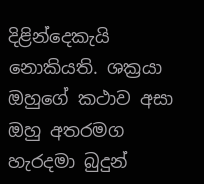දිළින්දෙකැයි නොකියති. ශක්‍ර‍යා ඔහුගේ කථාව අසා ඔහු අතරමග හැරදමා බුදුන්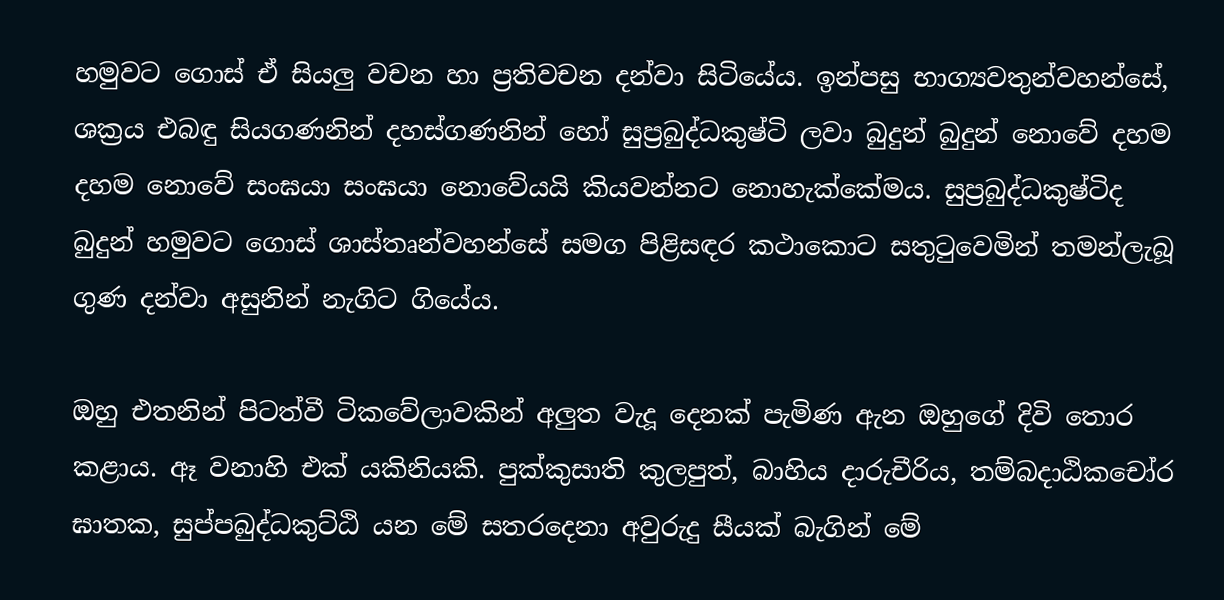හමුවට ගොස් ඒ සියලු වචන හා ප්‍ර‍තිවචන දන්වා සිටියේය. ඉන්පසු භාග්‍යවතුන්වහන්සේ, ශක්‍ර‍ය එබඳු සියගණනින් දහස්ගණනින් හෝ සුප්‍ර‍බුද්ධකුෂ්ටි ලවා බුදුන් බුදුන් නොවේ දහම දහම නොවේ සංඝයා සංඝයා නොවේයයි කියවන්නට නොහැක්කේමය. සුප්‍ර‍බුද්ධකුෂ්ටිද බුදුන් හමුවට ගොස් ශාස්තෘන්වහන්සේ සමග පිළිසඳර කථාකොට සතුටුවෙමින් තමන්ලැබූ ගුණ දන්වා අසුනින් නැගිට ගියේය.

ඔහු එතනින් පිටත්වී ටිකවේලාවකින් අලුත වැදූ දෙනක් පැමිණ ඇන ඔහුගේ දිවි තොර කළාය. ඈ වනාහි එක් යකිනියකි. පුක්කුසාති කුලපුත්, බාහිය දාරුචීරිය, තම්බදාඨිකචෝර ඝාතක, සුප්පබුද්ධකුට්ඨි යන මේ සතරදෙනා අවුරුදු සීයක් බැගින් මේ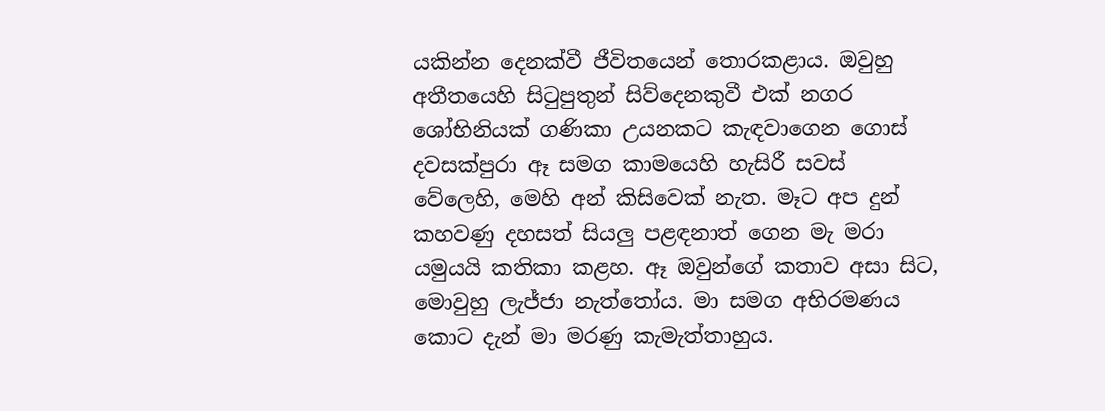යකින්න දෙනක්වී ජීවිතයෙන් තොරකළාය. ඔවුහු අතීතයෙහි සිටුපුතුන් සිව්දෙනකුවී එක් නගර ශෝභිනියක් ගණිකා උයනකට කැඳවාගෙන ගොස් දවසක්පුරා ඈ සමග කාමයෙහි හැසිරී සවස් වේලෙහි, මෙහි අන් කිසිවෙක් නැත. මෑට අප දුන් කහවණු දහසත් සියලු පළඳනාත් ගෙන මැ මරා යමුයයි කතිකා කළහ. ඈ ඔවුන්ගේ කතාව අසා සිට, මොවුහු ලැජ්ජා නැත්තෝය. මා සමග අභිරමණය කොට දැන් මා මරණු කැමැත්තාහුය.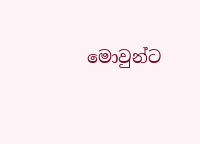මොවුන්ට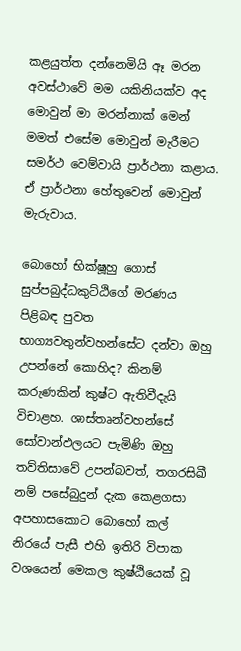කළයුත්ත දන්නෙමියි ඈ මරන අවස්ථාවේ මම යකිනියක්ව අද මොවුන් මා මරන්නාක් මෙන් මමත් එසේම මොවුන් මැරීමට සමර්ථ වෙම්වායි ප්‍රාර්ථනා කළාය. ඒ ප්‍රාර්ථනා හේතුවෙන් මොවුන් මැරුවාය.

බොහෝ භික්ෂූහු ගොස් සුප්පබුද්ධකුට්ඨිගේ මරණය පිළිබඳ පුවත භාග්‍යවතුන්වහන්සේට දන්වා ඔහු උපන්නේ කොහිද? කිනම් කරුණකින් කුෂ්ට ඇතිවීදැයි විචාළහ. ශාස්තෘන්වහන්සේ සෝවාන්ඵලයට පැමිණි ඔහු තව්තිසාවේ උපන්බවත්, තගරසිඛී නම් පසේබුදුන් දැක කෙළගසා අපහාසකොට බොහෝ කල් නිරයේ පැසී එහි ඉතිරි විපාක වශයෙන් මෙකල කුෂ්ඨියෙක් වූ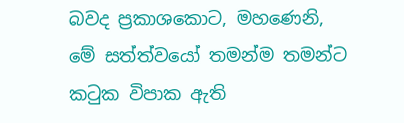බවද ප්‍ර‍කාශකොට, මහණෙනි, මේ සත්ත්වයෝ තමන්ම තමන්ට කටුක විපාක ඇති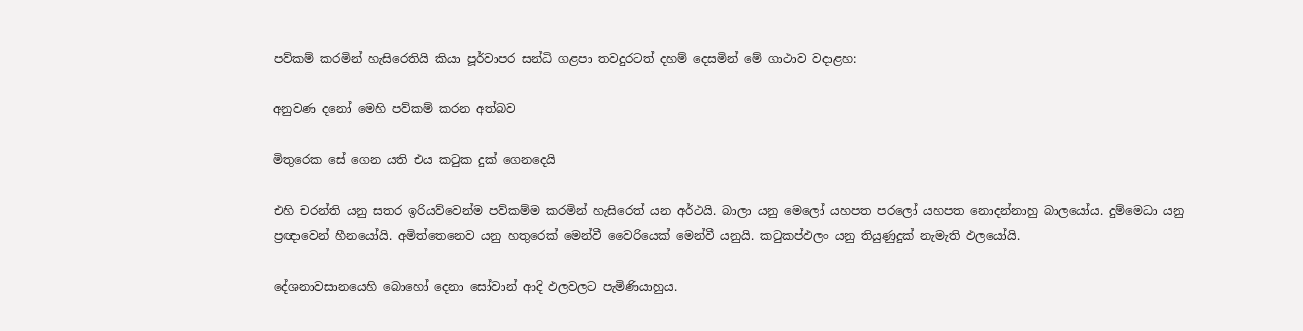පව්කම් කරමින් හැසිරෙතියි කියා පූර්වාපර සන්ධි ගළපා තවදුරටත් දහම් දෙසමින් මේ ගාථාව වදාළහ:

අනුවණ දනෝ මෙහි පව්කම් කරන අත්බව

මිතුරෙක සේ ගෙන යති එය කටුක දුක් ගෙනදෙයි

එහි චරන්ති යනු සතර ඉරියව්වෙන්ම පව්කම්ම කරමින් හැසිරෙත් යන අර්ථයි. බාලා යනු මෙලෝ යහපත පරලෝ යහපත නොදන්නාහු බාලයෝය. දුම්මෙධා යනු ප්‍ර‍ඥාවෙන් හීනයෝයි. අමිත්තෙනෙව යනු හතුරෙක් මෙන්වී වෛරියෙක් මෙන්වී යනුයි. කටුකප්ඵලං යනු තියුණුදුක් නැමැති ඵලයෝයි.

දේශනාවසානයෙහි බොහෝ දෙනා සෝවාන් ආදි ඵලවලට පැමිණියාහුය.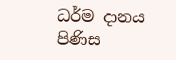ධර්ම දානය පිණිස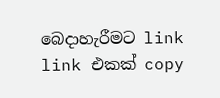බෙදාහැරීමට link link එකක් copy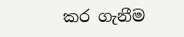කර ගැනීම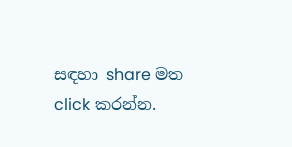සඳහා share මත click කරන්න.